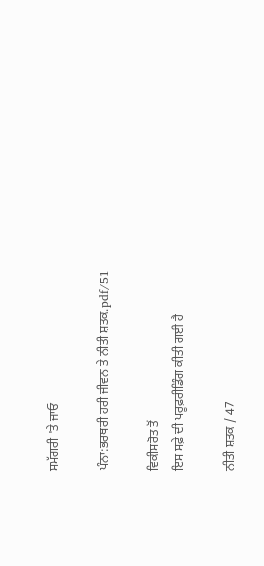ਸਮੱਗਰੀ 'ਤੇ ਜਾਓ

ਪੰਨਾ:ਭਰਥਰੀ ਹਰੀ ਜੀਵਨ ਤੇ ਨੀਤੀ ਸ਼ਤਕ.pdf/51

ਵਿਕੀਸਰੋਤ ਤੋਂ
ਇਸ ਸਫ਼ੇ ਦੀ ਪਰੂਫ਼ਰੀਡਿੰਗ ਕੀਤੀ ਗਈ ਹੈ

ਨੀਤੀ ਸ਼ਤਕ / 47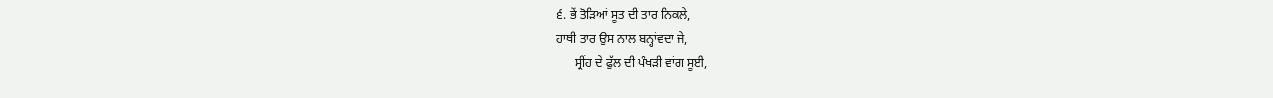੬. ਭੇਂ ਤੋੜਿਆਂ ਸੂਤ ਦੀ ਤਾਰ ਨਿਕਲੇ,
ਹਾਥੀ ਤਾਰ ਉਸ ਨਾਲ ਬਨ੍ਹਾਂਵਦਾ ਜੇ,
      ਸ੍ਰੀਂਹ ਦੇ ਫੁੱਲ ਦੀ ਪੰਖੜੀ ਵਾਂਗ ਸੂਈ,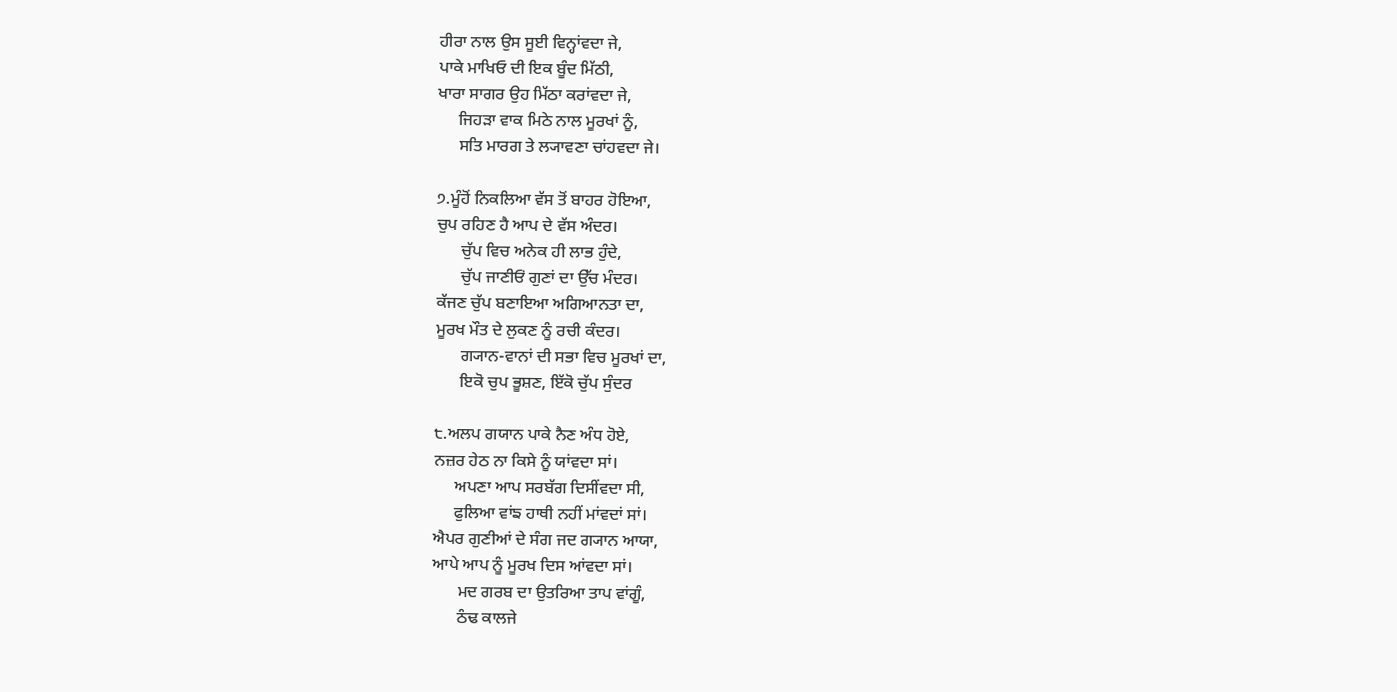ਹੀਰਾ ਨਾਲ ਉਸ ਸੂਈ ਵਿਨ੍ਹਾਂਵਦਾ ਜੇ,
ਪਾਕੇ ਮਾਖਿਓ ਦੀ ਇਕ ਬੂੰਦ ਮਿੱਠੀ,
ਖਾਰਾ ਸਾਗਰ ਉਹ ਮਿੱਠਾ ਕਰਾਂਵਦਾ ਜੇ,
     ਜਿਹੜਾ ਵਾਕ ਮਿਠੇ ਨਾਲ ਮੂਰਖਾਂ ਨੂੰ,
     ਸਤਿ ਮਾਰਗ ਤੇ ਲ੍ਯਾਵਣਾ ਚਾਂਹਵਦਾ ਜੇ।

੭.ਮੂੰਹੋਂ ਨਿਕਲਿਆ ਵੱਸ ਤੋਂ ਬਾਹਰ ਹੋਇਆ,
ਚੁਪ ਰਹਿਣ ਹੈ ਆਪ ਦੇ ਵੱਸ ਅੰਦਰ।
      ਚੁੱਪ ਵਿਚ ਅਨੇਕ ਹੀ ਲਾਭ ਹੁੰਦੇ,
      ਚੁੱਪ ਜਾਣੀਓਂ ਗੁਣਾਂ ਦਾ ਉੱਚ ਮੰਦਰ।
ਕੱਜਣ ਚੁੱਪ ਬਣਾਇਆ ਅਗਿਆਨਤਾ ਦਾ,
ਮੂਰਖ ਮੌਤ ਦੇ ਲੁਕਣ ਨੂੰ ਰਚੀ ਕੰਦਰ।
      ਗ੍ਯਾਨ-ਵਾਨਾਂ ਦੀ ਸਭਾ ਵਿਚ ਮੂਰਖਾਂ ਦਾ,
      ਇਕੋ ਚੁਪ ਭੂਸ਼ਣ, ਇੱਕੋ ਚੁੱਪ ਸੁੰਦਰ

੮.ਅਲਪ ਗਯਾਨ ਪਾਕੇ ਨੈਣ ਅੰਧ ਹੋਏ,
ਨਜ਼ਰ ਹੇਠ ਨਾ ਕਿਸੇ ਨੂੰ ਯਾਂਵਦਾ ਸਾਂ।
     ਅਪਣਾ ਆਪ ਸਰਬੱਗ ਦਿਸੀਂਵਦਾ ਸੀ,
     ਫੁਲਿਆ ਵਾਂਙ ਹਾਥੀ ਨਹੀਂ ਮਾਂਵਦਾਂ ਸਾਂ।
ਐਪਰ ਗੁਣੀਆਂ ਦੇ ਸੰਗ ਜਦ ਗ੍ਯਾਨ ਆਯਾ,
ਆਪੇ ਆਪ ਨੂੰ ਮੂਰਖ ਦਿਸ ਆਂਵਦਾ ਸਾਂ।
      ਮਦ ਗਰਬ ਦਾ ਉਤਰਿਆ ਤਾਪ ਵਾਂਗੂੰ,
      ਠੰਢ ਕਾਲਜੇ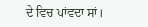ਦੇ ਵਿਚ ਪਾਂਵਦਾ ਸਾਂ।